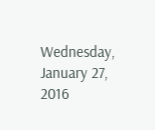Wednesday, January 27, 2016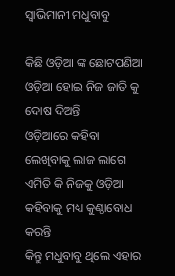ସ୍ବାଭିମାନୀ ମଧୁବାବୁ

କିଛି ଓଡ଼ିଆ ଙ୍କ ଛୋଟପଣିଆ
ଓଡ଼ିଆ ହୋଇ ନିଜ ଜାତି କୁ ଦୋଷ ଦିଅନ୍ତି
ଓଡ଼ିଆରେ କହିବା ଲେଖିବାକୁ ଲାଜ ଲାଗେ
ଏମିତି କି ନିଜକୁ ଓଡ଼ିଆ କହିବାକୁ ମଧ୍ୟ କୁଣ୍ଠାବୋଧ କରନ୍ତି
କିନ୍ତୁ ମଧୁବାବୁ ଥିଲେ ଏହାର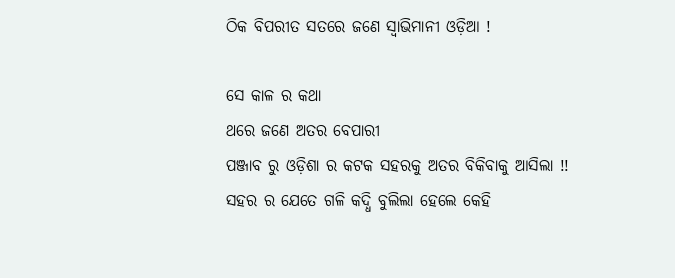ଠିକ ବିପରୀତ ସତରେ ଜଣେ ସ୍ଵାଭିମାନୀ ଓଡ଼ିଆ !

ସେ କାଳ ର କଥା
ଥରେ ଜଣେ ଅତର ବେପାରୀ
ପଞ୍ଜାବ ରୁ ଓଡ଼ିଶା ର କଟକ ସହରକୁ ଅତର ବିକିବାକୁ ଆସିଲା !!
ସହର ର ଯେତେ ଗଳି କଦ୍ଧି ବୁଲିଲା ହେଲେ କେହି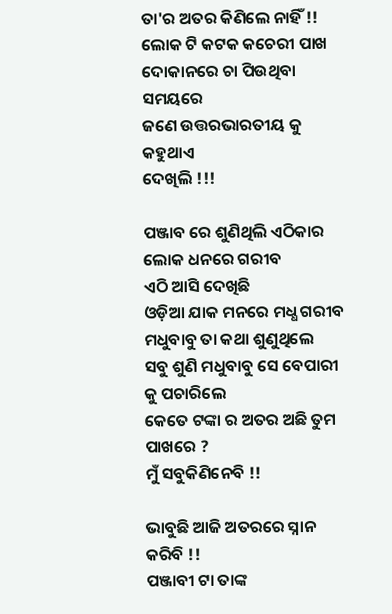ତା'ର ଅତର କିଣିଲେ ନାହିଁ !!
ଲୋକ ଟି କଟକ କଚେରୀ ପାଖ ଦୋକାନରେ ଚା ପିଉଥିବା ସମୟରେ
ଜଣେ ଉତ୍ତରଭାରତୀୟ କୁ କହୁଥାଏ
ଦେଖିଲି !!!

ପଞ୍ଜାବ ରେ ଶୁଣିଥିଲି ଏଠିକାର ଲୋକ ଧନରେ ଗରୀବ
ଏଠି ଆସି ଦେଖିଛି
ଓଡ଼ିଆ ଯାକ ମନରେ ମଧ୍ଧ ଗରୀବ
ମଧୁବାବୁ ତା କଥା ଶୁଣୁଥିଲେ
ସବୁ ଶୁଣି ମଧୁବାବୁ ସେ ବେପାରୀ କୁ ପଚାରିଲେ
କେତେ ଟଙ୍କା ର ଅତର ଅଛି ତୁମ ପାଖରେ ?
ମୁଁ ସବୁକିଣିନେବି !!

ଭାବୁଛି ଆଜି ଅତରରେ ସ୍ନାନ କରିବି !!
ପଞ୍ଜାବୀ ଟା ତାଙ୍କ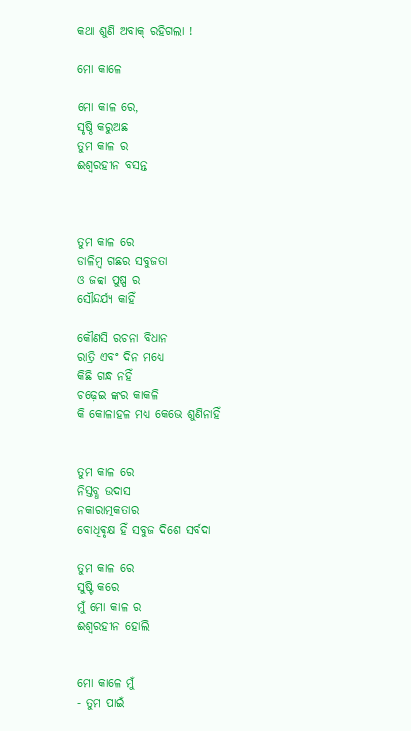କଥା ଶୁଣି ଅବାକ୍ ରହିଗଲା !

ମୋ କାଳେ

ମୋ କାଳ ରେ,
ସୃଷ୍ଠି କରୁଅଛ
ତୁମ କାଳ ର
ଈଶ୍ଵରହୀନ ବସନ୍ତ



ତୁମ କାଳ ରେ
ଡାଳିମ୍ବ ଗଛର ସବୁଜତା
ଓ ଜବ୍ବା ପୁଷ୍ପ ର
ସୌନ୍ଦର୍ଯ୍ୟ କାହିଁ

କୌଣସି ରଚନା ବିଧାନ
ରାତ୍ରି ଏବଂ ଦିନ ମଧ୍ୟେ
କିଛି ଗନ୍ଧ ନହିଁ
ଚଢ଼େଇ ଙ୍କର କାକଳି
କି କୋଳାହଳ ମଧ୍ୟ କେଭେ ଶୁଣିନାହିଁ


ତୁମ କାଳ ରେ
ନିସ୍ତବ୍ଧ ଉଦାସ
ନକାରାତ୍ମକତାର
ବୋଧିଵୃକ୍ଷ ହିଁ ସବୁଜ ଦିଶେ ସର୍ବଦା

ତୁମ କାଳ ରେ
ସୁଷ୍ଟି କରେ
ମୁଁ ମୋ କାଳ ର
ଈଶ୍ଵରହୀନ ହୋଲି


ମୋ କାଳେ ମୁଁ
- ତୁମ ପାଇଁ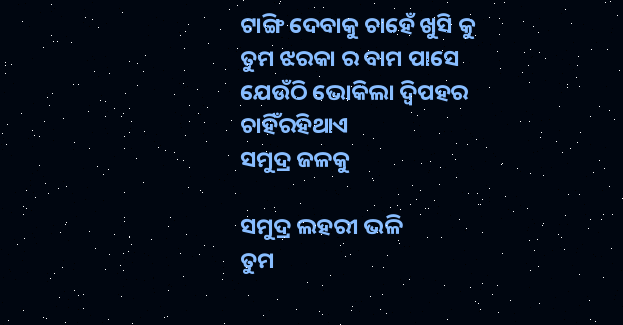ଟାଙ୍ଗି ଦେବାକୁ ଚାହେଁ ଖୁସି କୁ
ତୁମ ଝରକା ର ବାମ ପାସେ
ଯେଉଁଠି ଭୋକିଲା ଦ୍ଵିପହର
ଚାହିଁରହିଥାଏ
ସମୁଦ୍ର ଜଳକୁ

ସମୁଦ୍ର ଲହରୀ ଭଳି
ତୁମ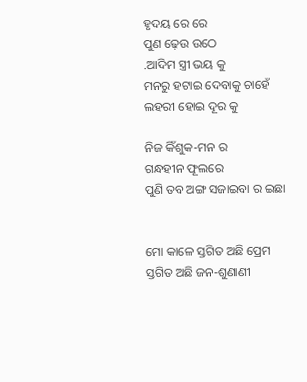ହୃଦୟ ରେ ରେ
ପୁଣ ଢ଼େଉ ଉଠେ
.ଆଦିମ ସ୍ତ୍ରୀ ଭୟ କୁ
ମନରୁ ହଟାଇ ଦେବାକୁ ଚାହେଁ
ଲହରୀ ହୋଇ ଦୂର କୁ

ନିଜ କିଁଶୁକ-ମନ ର
ଗନ୍ଧହୀନ ଫୂଲରେ
ପୁଣି ତବ ଅଙ୍ଗ ସଜାଇବା ର ଇଛା


ମୋ କାଳେ ସ୍ତଗିତ ଅଛି ପ୍ରେମ
ସ୍ତଗିତ ଅଛି ଜନ-ଶୁଣାଣୀ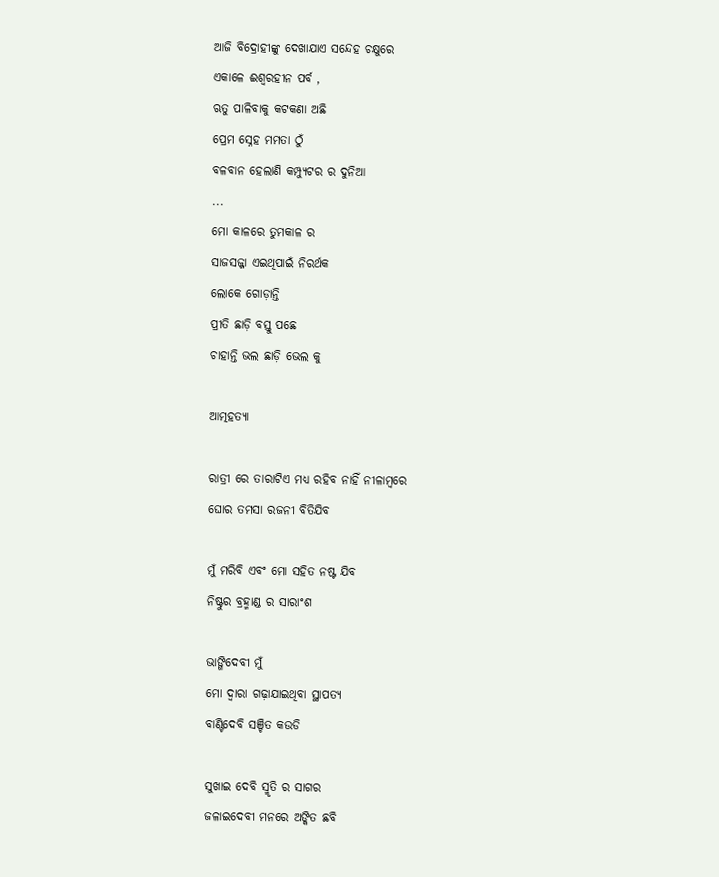ଆଜି ବିଦ୍ରୋହୀଙ୍କୁ ଦେଖାଯାଏ ସନ୍ଦେହ ଚକ୍ଷୁରେ
ଏକାଳେ ଈଶ୍ଵରହୀନ ପର୍ବ ,
ଋତୁ ପାଳିବାକୁ କଟକଣା ଅଛି
ପ୍ରେମ ସ୍ନେହ ମମତା ଠୁଁ
ବଳବାନ ହେଲାଣି କମ୍ପ୍ୟୁଟର ର ଦୁନିଆ
...
ମୋ କାଳରେ ତୁମକାଳ ର
ସାଜସଜ୍ଜା ଏଇଥିପାଇଁ ନିରର୍ଥକ
ଲୋକେ ଗୋଡ଼ାନ୍ତି
ପ୍ରୀତି ଛାଡ଼ି ବସ୍ତୁ ପଛେ
ଚାହାନ୍ତି ଭଲ ଛାଡ଼ି ଭେଲ କୁ

ଆତ୍ମହତ୍ୟା

ରାତ୍ରୀ ରେ ତାରାଟିଏ ମଧ୍ୟ ରହିବ ନାହିଁ ନୀଳାମ୍ବରେ
ଘୋର ତମସା ରଜନୀ ବିତିଯିବ

ମୁଁ ମରିବି ଏବଂ ମୋ ସହିତ ନଷ୍ଟ ଯିବ
ନିଷ୍ଟୁର ବ୍ରହ୍ମାଣ୍ଡ ର ସାରାଂଶ

ଭାଙ୍ଗିଦେବୀ ମୁଁ
ମୋ ଦ୍ଵାରା ଗଢ଼ାଯାଇଥିବା ସ୍ଥାପତ୍ୟ
ବାଣ୍ଟିଦେବି ସଞ୍ଚିତ କଉଡି

ସୁଖାଇ ଦେବି ସ୍ମୃତି ର ସାଗର
ଜଳାଇଦେବୀ ମନରେ ଅଙ୍କିତ ଛବି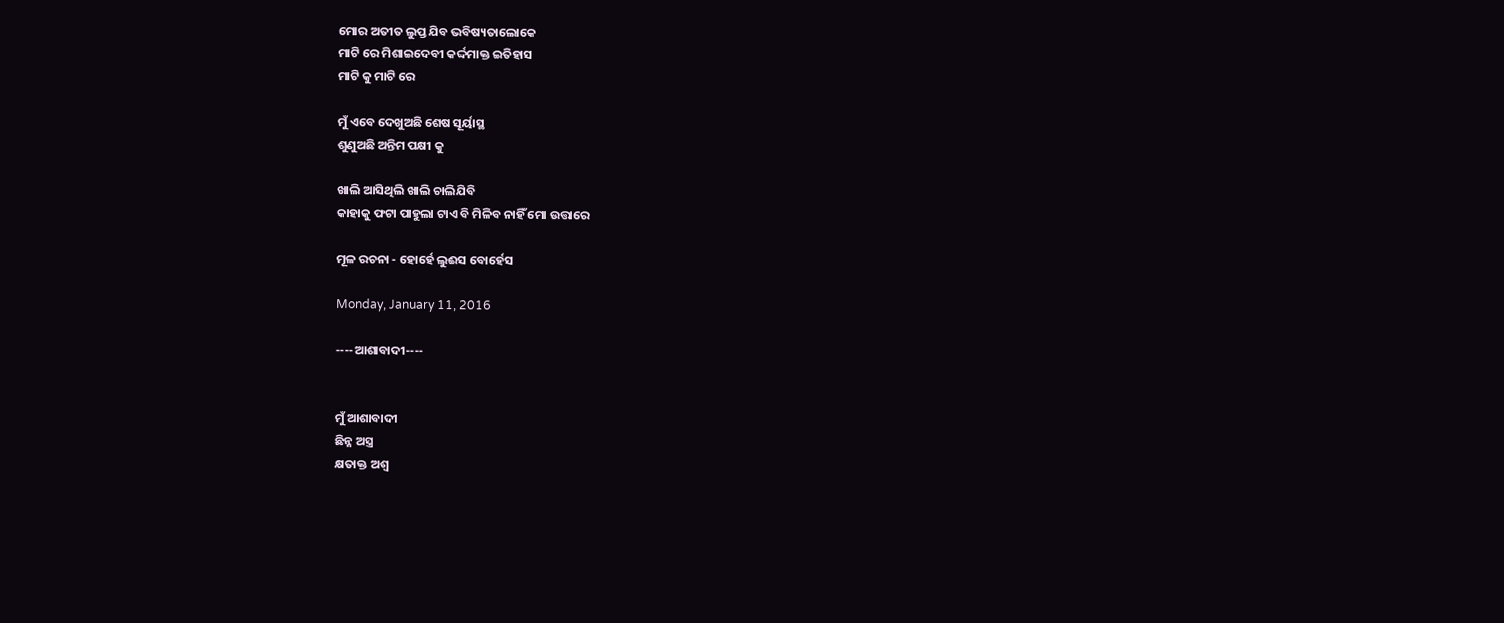ମୋର ଅତୀତ ଲୁପ୍ତ ଯିବ ଭବିଷ୍ୟତାଲୋକେ
ମାଟି ରେ ମିଶାଇଦେବୀ କର୍ଦ୍ଦମାକ୍ତ ଇତିହାସ
ମାଟି କୁ ମାଟି ରେ

ମୁଁ ଏବେ ଦେଖୁଅଛି ଶେଷ ସୂର୍ୟାସ୍ଥ
ଶୁଣୁଅଛି ଅନ୍ତିମ ପକ୍ଷୀ କୁ

ଖାଲି ଆସିଥିଲି ଖାଲି ଚାଲିଯିବି
କାହାକୁ ଫଟା ପାହୁଲା ଟାଏ ବି ମିଳିବ ନାହିଁ ମୋ ଉତ୍ତାରେ

ମୂଳ ରଚନା - ହୋର୍ହେ ଲୁଈସ ବୋର୍ହେସ

Monday, January 11, 2016

----ଆଶାବାଦୀ----


ମୁଁ ଆଶାବାଦୀ
ଛିନ୍ନ ଅସ୍ତ୍ର
କ୍ଷତାକ୍ତ ଅଶ୍ଵ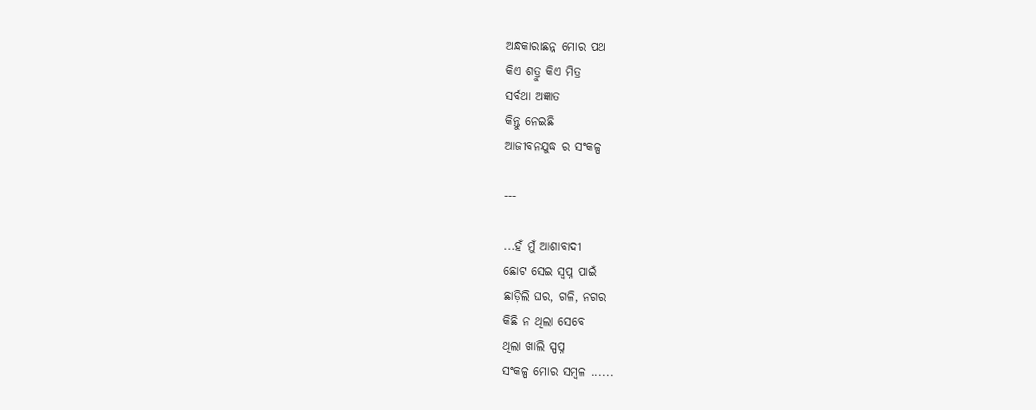ଅନ୍ଧକାରାଛନ୍ନ ମୋର ପଥ
କିଏ ଶତ୍ରୁ କିଏ ମିତ୍ର
ସର୍ବଥା ଅଜ୍ଞାତ
କିନ୍ତୁ ନେଇଛି
ଆଜୀବନଯୁଦ୍ଧ ର ସଂକଳ୍ପ

---

...ହଁ ମୁଁ ଆଶାବାଦୀ
ଛୋଟ ସେଇ ସ୍ଵପ୍ନ ପାଇଁ
ଛାଡ଼ିଲି ଘର, ଗଳି, ନଗର
କିଛି ନ ଥିଲା ସେବେ
ଥିଲା ଖାଲି ସ୍ପପ୍ନ
ସଂକଳ୍ପ ମୋର ସମ୍ବଳ ......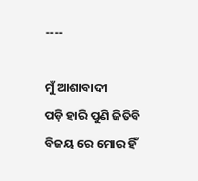----

ମୁଁ ଆଶାବାଦୀ
ପଡ଼ି ହାରି ପୁଣି ଜିତିବି
ବିଜୟ ରେ ମୋର ହିଁ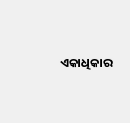ଏକାଧିକାର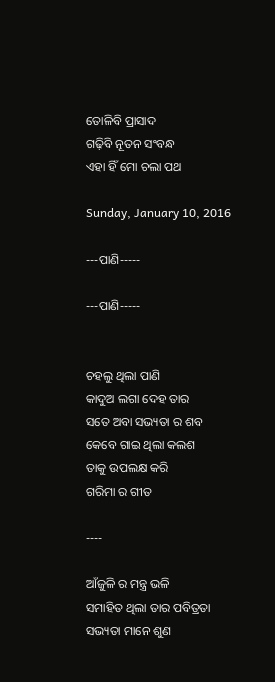ତୋଳିବି ପ୍ରାସାଦ
ଗଢ଼ିବି ନୂତନ ସଂବନ୍ଧ
ଏହା ହିଁ ମୋ ଚଲା ପଥ

Sunday, January 10, 2016

---ପାଣି-----

---ପାଣି-----


ଚହଲୁ ଥିଲା ପାଣି
କାଦୁଅ ଲଗା ଦେହ ତାର
ସତେ ଅବା ସଭ୍ୟତା ର ଶବ
କେବେ ଗାଇ ଥିଲା କଲଶ
ତାକୁ ଉପଲକ୍ଷ କରି
ଗରିମା ର ଗୀତ

----

ଆଁଜୁଳି ର ମନ୍ତ୍ର ଭଳି
ସମାହିତ ଥିଲା ତାର ପବିତ୍ରତା
ସଭ୍ୟତା ମାନେ ଶୁଣ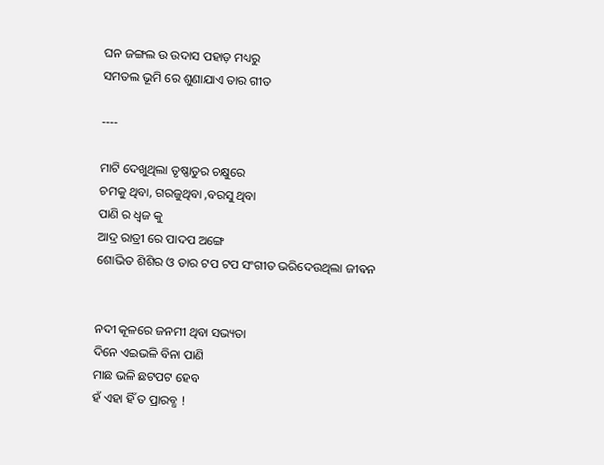ଘନ ଜଙ୍ଗଲ ଉ ଉଦାସ ପହାଡ଼ ମଧ୍ୟରୁ
ସମତଲ ଭୂମି ରେ ଶୁଣାଯାଏ ତାର ଗୀତ

----

ମାଟି ଦେଖୁଥିଲା ତୃଷ୍ଣାତୁର ଚକ୍ଷୁରେ
ଚମକୁ ଥିବା, ଗରଜୁଥିବା ,ବରସୁ ଥିବା
ପାଣି ର ଧ୍ଵଜ କୁ
ଆଦ୍ର ରାତ୍ରୀ ରେ ପାଦପ ଅଙ୍ଗେ
ଶୋଭିତ ଶିଶିର ଓ ତାର ଟପ ଟପ ସଂଗୀତ ଭରିଦେଉଥିଲା ଜୀଵନ


ନଦୀ କୂଳରେ ଜନମୀ ଥିବା ସଭ୍ୟତା
ଦିନେ ଏଇଭଳି ବିନା ପାଣି
ମାଛ ଭଳି ଛଟପଟ ହେବ
ହଁ ଏହା ହିଁ ତ ପ୍ରାରବ୍ଧ !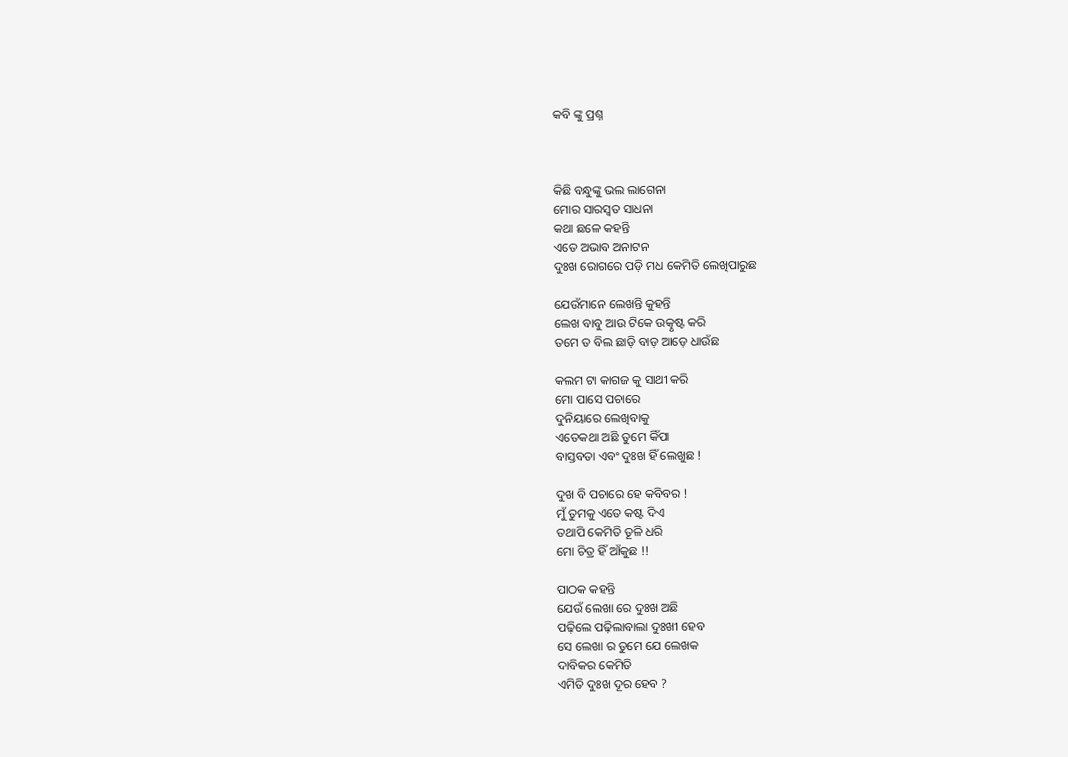କବି ଙ୍କୁ ପ୍ରଶ୍ନ



କିଛି ବନ୍ଧୁଙ୍କୁ ଭଲ ଲାଗେନା
ମୋର ସାରସ୍ଵତ ସାଧନା
କଥା ଛଳେ କହନ୍ତି
ଏତେ ଅଭାବ ଅନାଟନ
ଦୁଃଖ ରୋଗରେ ପଡ଼ି ମଧ କେମିତି ଲେଖିପାରୁଛ

ଯେଉଁମାନେ ଲେଖନ୍ତି କୁହନ୍ତି
ଲେଖ ବାବୁ ଆଉ ଟିକେ ଉତ୍କୃଷ୍ଟ କରି
ତମେ ତ ବିଲ ଛାଡ଼ି ବାଡ଼ ଆଡ଼େ ଧାଉଁଛ

କଲମ ଟା କାଗଜ କୁ ସାଥୀ କରି
ମୋ ପାସେ ପଚାରେ
ଦୁନିୟାରେ ଲେଖିବାକୁ
ଏତେକଥା ଅଛି ତୁମେ କିଁପା
ବାସ୍ତବତା ଏବଂ ଦୁଃଖ ହିଁ ଲେଖୁଛ !

ଦୁଖ ବି ପଚାରେ ହେ କବିବର !
ମୁଁ ତୁମକୁ ଏତେ କଷ୍ଟ ଦିଏ
ତଥାପି କେମିତି ତୂଳି ଧରି
ମୋ ଚିତ୍ର ହିଁ ଆଁକୁଛ !!

ପାଠକ କହନ୍ତି
ଯେଉଁ ଲେଖା ରେ ଦୁଃଖ ଅଛି
ପଢ଼ିଲେ ପଢ଼ିଲାବାଲା ଦୁଃଖୀ ହେବ
ସେ ଲେଖା ର ତୁମେ ଯେ ଲେଖକ
ଦାବିକର କେମିତି
ଏମିତି ଦୁଃଖ ଦୂର ହେବ ?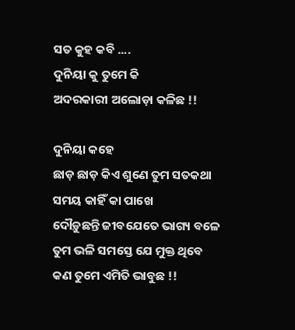ସତ କୁହ କବି ....
ଦୁନିୟା କୁ ତୁମେ କି
ଅଦରକାରୀ ଅଲୋଡ଼ା କଳିଛ !!

ଦୁନିୟା କହେ
ଛାଡ଼ ଛାଡ଼ କିଏ ଶୁଣେ ତୁମ ସତକଥା
ସମୟ କାହିଁ କା ପାଖେ
ଦୌଡ଼ୁଛନ୍ତି ଜୀବଯେତେ ଭାଗ୍ୟ ବଳେ
ତୁମ ଭଳି ସମସ୍ତେ ଯେ ମୁକ୍ତ ଥିବେ
କଣ ତୁମେ ଏମିତି ଭାବୁଛ !!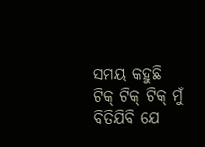ସମୟ କହୁଛି
ଟିକ୍ ଟିକ୍ ଟିକ୍ ମୁଁ ବିତିଯିବି ଯେ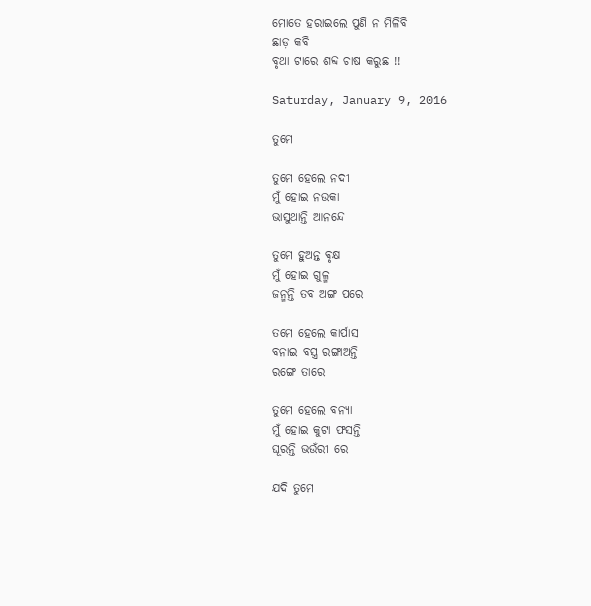ମୋତେ ହରାଇଲେ ପୁଣି ନ ମିଳିବି
ଛାଡ଼ କବି
ବୃଥା ଟାରେ ଶବ୍ଦ ଚାଷ କରୁଛ !!

Saturday, January 9, 2016

ତୁମେ

ତୁମେ ହେଲେ ନଦୀ
ମୁଁ ହୋଇ ନଉକା
ଭାସୁଥାନ୍ତି ଆନନ୍ଦେ

ତୁମେ ହୁଅନ୍ତ ଵୃକ୍ଷ
ମୁଁ ହୋଇ ଗୁଳ୍ମ
ଜନ୍ମନ୍ତି ତବ ଅଙ୍ଗ ପରେ

ତମେ ହେଲେ କାର୍ପାସ
ବନାଇ ବସ୍ତ୍ର ରଙ୍ଗାଅନ୍ତି
ରଙ୍ଗେ ତାରେ

ତୁମେ ହେଲେ ବନ୍ୟା
ମୁଁ ହୋଇ କୁଟା ଫସନ୍ତି
ଘୂରନ୍ତି ଭଉଁରୀ ରେ

ଯଦି ତୁମେ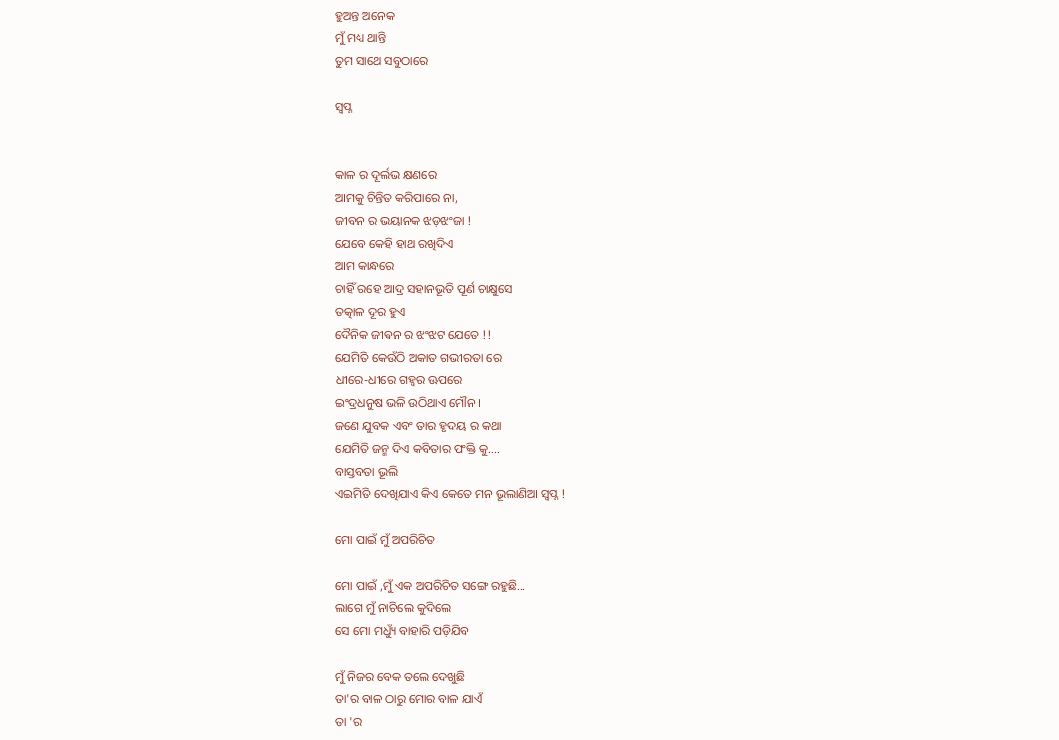ହୁଅନ୍ତ ଅନେକ
ମୁଁ ମଧ୍ୟ ଥାନ୍ତି
ତୁମ ସାଥେ ସବୁଠାରେ

ସ୍ଵପ୍ନ


କାଳ ର ଦୂର୍ଲଭ କ୍ଷଣରେ
ଆମକୁ ଚିନ୍ତିତ କରିପାରେ ନା,
ଜୀବନ ର ଭୟାନକ ଝଡ଼ଝଂଜା !
ଯେବେ କେହି ହାଥ ରଖିଦିଏ
ଆମ କାନ୍ଧରେ
ଚାହିଁ ରହେ ଆଦ୍ର ସହାନଭୂତି ପୂର୍ଣ ଚାକ୍ଷୁସେ
ତତ୍କାଳ ଦୂର ହୁଏ
ଦୈନିକ ଜୀଵନ ର ଝଂଝଟ ଯେତେ !!
ଯେମିତି କେଉଁଠି ଅକାତ ଗଭୀରତା ରେ
ଧୀରେ-ଧୀରେ ଗହ୍ଵର ଊପରେ
ଇଂଦ୍ରଧନୁଷ ଭଳି ଉଠିଥାଏ ମୌନ ।
ଜଣେ ଯୁବକ ଏବଂ ତାର ହୃଦୟ ର କଥା
ଯେମିତି ଜନ୍ମ ଦିଏ କବିତାର ପଂକ୍ତି କୁ....
ବାସ୍ତବତା ଭୂଲି
ଏଇମିତି ଦେଖିଯାଏ କିଏ କେତେ ମନ ଭୂଲାଣିଆ ସ୍ଵପ୍ନ !

ମୋ ପାଇଁ ମୁଁ ଅପରିଚିତ

ମୋ ପାଇଁ ,ମୁଁ ଏକ ଅପରିଚିତ ସଙ୍ଗେ ରହୁଛି...
ଲାଗେ ମୁଁ ନାଚିଲେ କୁଦିଲେ
ସେ ମୋ ମଧ୍ୟୁଁ ବାହାରି ପଡ଼ିଯିବ

ମୁଁ ନିଜର ବେକ ତଲେ ଦେଖୁଛି
ତା'ର ବାଳ ଠାରୁ ମୋର ବାଳ ଯାଏଁ
ତା 'ର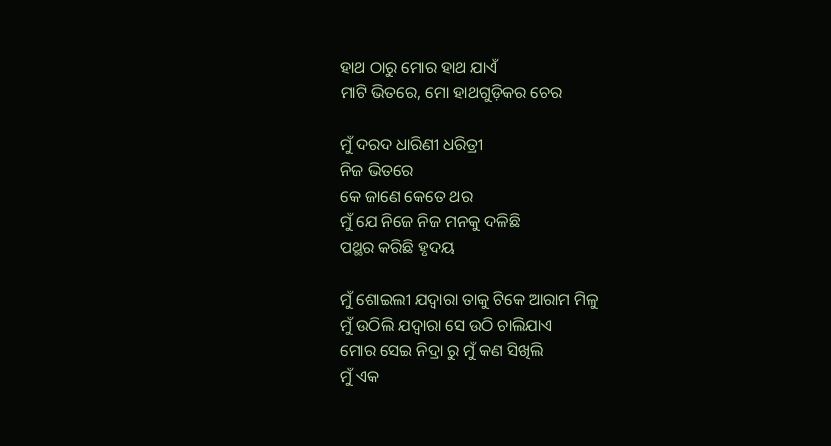ହାଥ ଠାରୁ ମୋର ହାଥ ଯାଏଁ
ମାଟି ଭିତରେ, ମୋ ହାଥଗୁଡ଼ିକର ଚେର

ମୁଁ ଦରଦ ଧାରିଣୀ ଧରିତ୍ରୀ
ନିଜ ଭିତରେ
କେ ଜାଣେ କେତେ ଥର
ମୁଁ ଯେ ନିଜେ ନିଜ ମନକୁ ଦଳିଛି
ପଥ୍ଥର କରିଛି ହୃଦୟ

ମୁଁ ଶୋଇଲୀ ଯଦ୍ଵାରା ତାକୁ ଟିକେ ଆରାମ ମିଳୁ
ମୁଁ ଉଠିଲି ଯଦ୍ଵାରା ସେ ଉଠି ଚାଲିଯାଏ
ମୋର ସେଇ ନିଦ୍ରା ରୁ ମୁଁ କଣ ସିଖିଲି
ମୁଁ ଏକ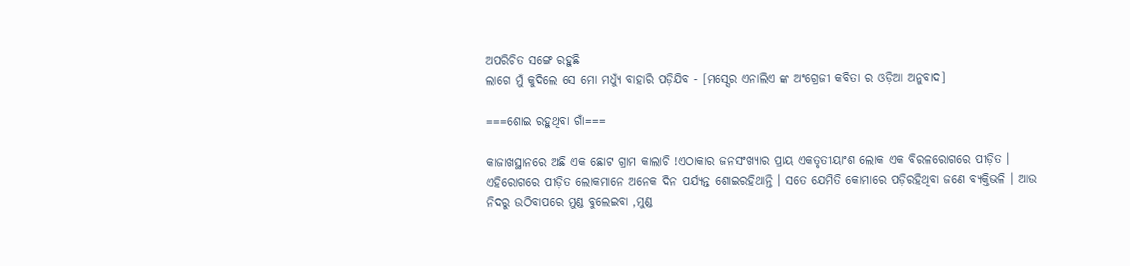ଅପରିଚିତ ସଙ୍ଗେ ରହୁଛି
ଲାଗେ ମୁଁ କୁଦିଲେ ସେ ମୋ ମଧ୍ୟୁଁ ବାହାରି ପଡ଼ିଯିବ - [ମସ୍ସେର ଏନାଲିଏ ଙ୍କ ଅଂଗ୍ରେଜୀ କବିତା ର ଓଡ଼ିଆ ଅନୁବାଦ]

===ଶୋଇ ରହୁଥିବା ଗାଁ===

କାଜାଖସ୍ଥାନରେ ଅଛି ଏକ ଛୋଟ ଗ୍ରାମ କାଲାଚି !ଏଠାକାର ଜନସଂଖ୍ୟାର ପ୍ରାୟ ଏକତୃତୀୟାଂଶ ଲୋକ ଏକ ବିରଳରୋଗରେ ପୀଡ଼ିତ । ଏହିରୋଗରେ ପୀଡ଼ିତ ଲୋକମାନେ ଅନେକ ଦିନ ପର୍ଯ୍ୟନ୍ତ ଶୋଇରହିଥାନ୍ତି । ସତେ ଯେମିତି କୋମାରେ ପଡ଼ିରହିଥିବା ଜଣେ ବ୍ୟକ୍ତିଭଳି । ଆଉ ନିଦରୁ ଉଠିବାପରେ ମୁଣ୍ଡ ବୁଲେଇବା ,ମୁଣ୍ଡ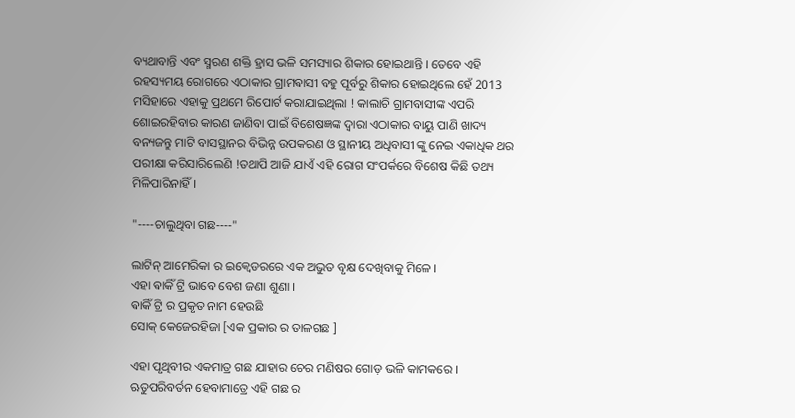ବ୍ୟଥାବାନ୍ତି ଏବଂ ସ୍ମରଣ ଶକ୍ତି ହ୍ରାସ ଭଳି ସମସ୍ୟାର ଶିକାର ହୋଇଥାନ୍ତି । ତେବେ ଏହି ରହସ୍ୟମୟ ରୋଗରେ ଏଠାକାର ଗ୍ରାମଵାସୀ ବହୁ ପୂର୍ବରୁ ଶିକାର ହୋଇଥିଲେ ହେଁ 2013 ମସିହାରେ ଏହାକୁ ପ୍ରଥମେ ରିପୋର୍ଟ କରାଯାଇଥିଲା ! କାଲାଚି ଗ୍ରାମବାସୀଙ୍କ ଏପରି ଶୋଇରହିବାର କାରଣ ଜାଣିବା ପାଇଁ ବିଶେଷଜ୍ଞଙ୍କ ଦ୍ଵାରା ଏଠାକାର ବାୟୁ ପାଣି ଖାଦ୍ୟ ବନ୍ୟଜନ୍ତୁ ମାଟି ବାସସ୍ଥାନର ବିଭିନ୍ନ ଉପକରଣ ଓ ସ୍ଥାନୀୟ ଅଧିବାସୀ ଙ୍କୁ ନେଇ ଏକାଧିକ ଥର ପରୀକ୍ଷା କରିସାରିଲେଣି !ତଥାପି ଆଜି ଯାଏଁ ଏହି ରୋଗ ସଂପର୍କରେ ବିଶେଷ କିଛି ତଥ୍ୟ ମିଳିପାରିନାହିଁ ।

"----ଚାଲୁଥିବା ଗଛ----"

ଲାଟିନ୍ ଆମେରିକା ର ଇକ୍ଵେଡରରେ ଏକ ଅଭୁତ ବୃକ୍ଷ ଦେଖିବାକୁ ମିଳେ ।
ଏହା ଵାକିଁ ଟ୍ରି ଭାବେ ବେଶ ଜଣା ଶୁଣା ।
ଵାକିଁ ଟ୍ରି ର ପ୍ରକୃତ ନାମ ହେଉଛି
ସୋକ୍ କେଜେରହିଜା [ଏକ ପ୍ରକାର ର ତାଳଗଛ ]

ଏହା ପୃଥିବୀର ଏକମାତ୍ର ଗଛ ଯାହାର ଚେର ମଣିଷର ଗୋଡ଼ ଭଳି କାମକରେ ।
ଋତୁପରିବର୍ତନ ହେବାମାତ୍ରେ ଏହି ଗଛ ର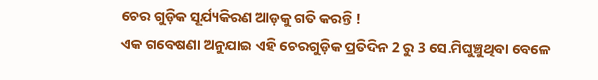ଚେର ଗୁଡ଼ିକ ସୂର୍ଯ୍ୟକିରଣ ଆଡ଼କୁ ଗତି କରନ୍ତି !
ଏକ ଗବେଷଣା ଅନୁଯାଇ ଏହି ଚେରଗୁଡ଼ିକ ପ୍ରତିଦିନ 2 ରୁ 3 ସେ.ମିଘୁଞ୍ଚୁଥିବା ବେଳେ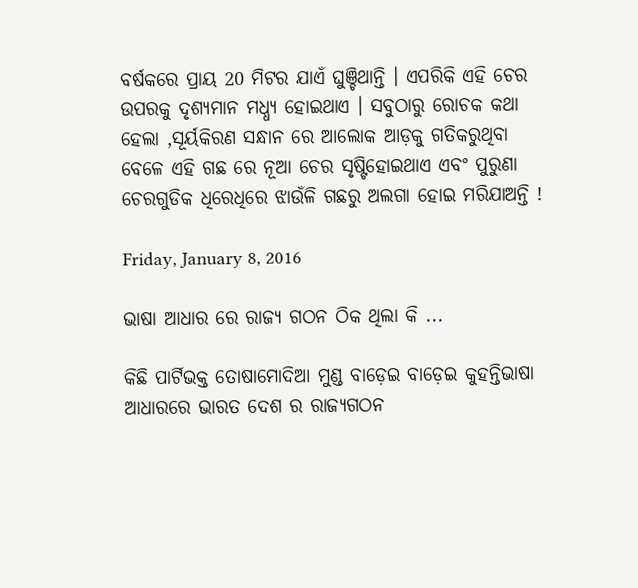ବର୍ଷକରେ ପ୍ରାୟ 20 ମିଟର ଯାଏଁ ଘୁଞ୍ଚିଥାନ୍ତି । ଏପରିକି ଏହି ଚେର ଉପରକୁ ଦୃଶ୍ୟମାନ ମଧ୍ଧ୍ୟ ହୋଇଥାଏ । ସବୁଠାରୁ ରୋଚକ କଥା ହେଲା ,ସୂର୍ୟକିରଣ ସନ୍ଧାନ ରେ ଆଲୋକ ଆଡ଼କୁ ଗତିକରୁଥିବା ବେଳେ ଏହି ଗଛ ରେ ନୂଆ ଚେର ସୃଷ୍ଟିହୋଇଥାଏ ଏବଂ ପୁରୁଣା ଚେରଗୁଡିକ ଧିରେଧିରେ ଝାଉଁଳି ଗଛରୁ ଅଲଗା ହୋଇ ମରିଯାଅନ୍ତି !

Friday, January 8, 2016

ଭାଷା ଆଧାର ରେ ରାଜ୍ୟ ଗଠନ ଠିକ ଥିଲା କି ...

କିଛି ପାର୍ଟିଭକ୍ତ ତୋଷାମୋଦିଆ ମୁଣ୍ଡ ବାଡ଼େଇ ବାଡ଼େଇ କୁହନ୍ତିଭାଷା ଆଧାରରେ ଭାରତ ଦେଶ ର ରାଜ୍ୟଗଠନ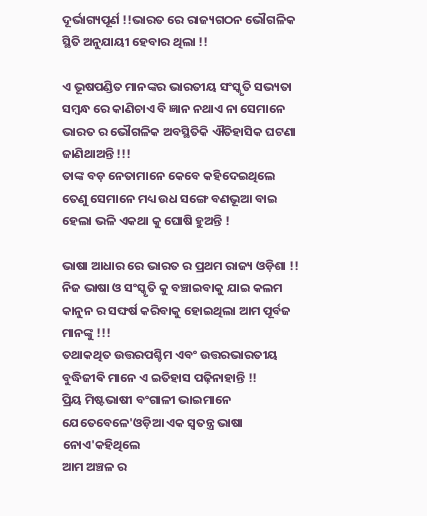ଦୂର୍ଭାଗ୍ୟପୂର୍ଣ !!ଭାରତ ରେ ରାଜ୍ୟଗଠନ ଭୌଗଳିକ ସ୍ଥିତି ଅନୁଯାୟୀ ହେବାର ଥିଲା !!

ଏ ଭୂଷପଣ୍ଡିତ ମାନଙ୍କର ଭାରତୀୟ ସଂସ୍କୃତି ସଭ୍ୟତା ସମ୍ବନ୍ଧ ରେ କାଣିଚାଏ ବି ଜ୍ଞାନ ନଥାଏ ନା ସେମାନେ ଭାରତ ର ଭୌଗଳିକ ଅବସ୍ଥିତିକି ଐତିହାସିକ ଘଟଣା ଜାଣିଥାଅନ୍ତି !!!
ତାଙ୍କ ବଡ଼ ନେତାମାନେ କେବେ କହିଦେଇଥିଲେ ତେଣୁ ସେମାନେ ମଧ୍ୟ ଉଧ ସଙ୍ଗେ ବଣଭୂଆ ବାଇ ହେଲା ଭଳି ଏକଥା କୁ ଘୋଷି ହୁଅନ୍ତି !

ଭାଷା ଆଧାର ରେ ଭାରତ ର ପ୍ରଥମ ରାଜ୍ୟ ଓଡ଼ିଶା !!
ନିଜ ଭାଷା ଓ ସଂସ୍କୃତି କୁ ବଞ୍ଚାଇବାକୁ ଯାଇ କଲମ କାନୁନ ର ସଙ୍ଘର୍ଷ କରିବାକୁ ହୋଇଥିଲା ଆମ ପୂର୍ବଜ ମାନଙ୍କୁ !!!
ତଥାକଥିତ ଉତ୍ତରପଶ୍ଚିମ ଏବଂ ଉତ୍ତରଭାରତୀୟ ବୁଦ୍ଧିଜୀଵି ମାନେ ଏ ଇତିହାସ ପଢ଼ିନାହାନ୍ତି !!
ପ୍ରିୟ ମିଷ୍ଟଭାଷୀ ବଂଗାଳୀ ଭାଇମାନେ ଯେତେବେଳେ'ଓଡ଼ିଆ ଏକ ସ୍ଵତନ୍ତ୍ର ଭାଷା ନୋଏ'କହିଥିଲେ
ଆମ ଅଞ୍ଚଳ ର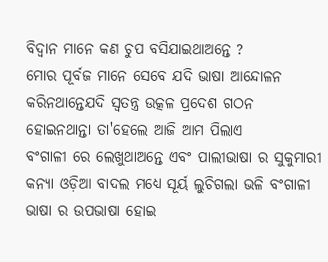ବିଦ୍ଵାନ ମାନେ କଣ ଚୁପ ବସିଯାଇଥାଅନ୍ତେ ?
ମୋର ପୂର୍ବଜ ମାନେ ସେବେ ଯଦି ଭାଷା ଆନ୍ଦୋଳନ କରିନଥାନ୍ତେଯଦି ସ୍ଵତନ୍ତ୍ର ଉତ୍କଳ ପ୍ରଦେଶ ଗଠନ ହୋଇନଥାନ୍ତା ତା'ହେଲେ ଆଜି ଆମ ପିଲାଏ
ବଂଗାଳୀ ରେ ଲେଖୁଥାଅନ୍ତେ ଏବଂ ପାଲୀଭାଷା ର ସୁକୁମାରୀ କନ୍ୟା ଓଡ଼ିଆ ବାଦଲ ମଧ୍ୟେ ସୂର୍ୟ ଲୁଚିଗଲା ଭଳି ବଂଗାଳୀ ଭାଷା ର ଉପଭାଷା ହୋଇ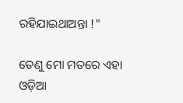ରହିଯାଇଥାଅନ୍ତା !"

ତେଣୁ ମୋ ମତରେ ଏହା ଓଡ଼ିଆ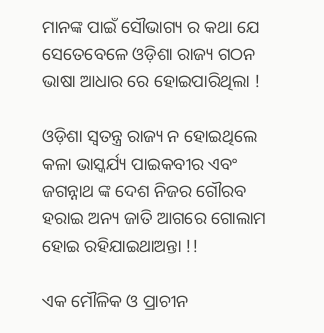ମାନଙ୍କ ପାଇଁ ସୌଭାଗ୍ୟ ର କଥା ଯେ ସେତେବେଳେ ଓଡ଼ିଶା ରାଜ୍ୟ ଗଠନ ଭାଷା ଆଧାର ରେ ହୋଇପାରିଥିଲା !

ଓଡ଼ିଶା ସ୍ଵତନ୍ତ୍ର ରାଜ୍ୟ ନ ହୋଇଥିଲେ କଳା ଭାସ୍କର୍ଯ୍ୟ ପାଇକବୀର ଏବଂ ଜଗନ୍ନାଥ ଙ୍କ ଦେଶ ନିଜର ଗୌରବ ହରାଇ ଅନ୍ୟ ଜାତି ଆଗରେ ଗୋଲାମ ହୋଇ ରହିଯାଇଥାଅନ୍ତା !!

ଏକ ମୌଳିକ ଓ ପ୍ରାଚୀନ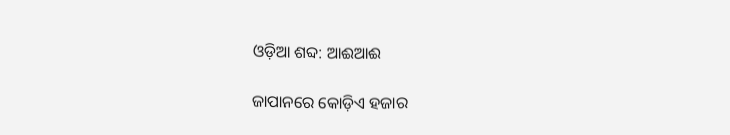ଓଡ଼ିଆ ଶବ୍ଦ: ଆଈଆଈ

ଜାପାନରେ କୋଡ଼ିଏ ହଜାର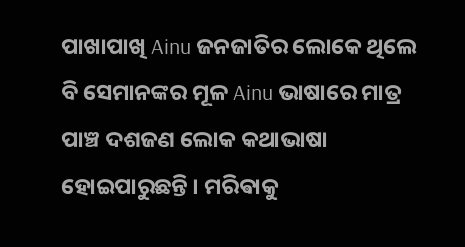ପାଖାପାଖି Ainu ଜନଜାତିର ଲୋକେ ଥିଲେ ବି ସେମାନଙ୍କର ମୂଳ Ainu ଭାଷାରେ ମାତ୍ର ପାଞ୍ଚ ଦଶଜଣ ଲୋକ କଥାଭାଷା ହୋଇପାରୁଛନ୍ତି । ମରିଵାକୁ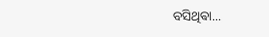ବସିଥିଵା...